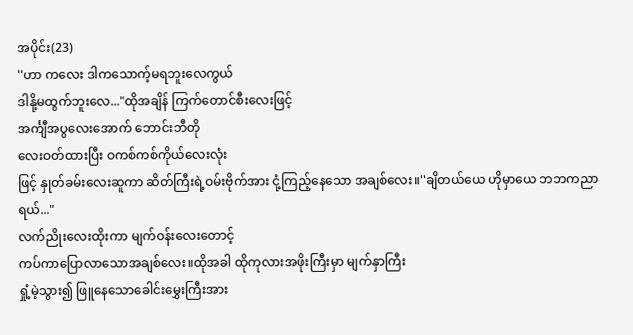အပိုင်း(23)
''ဟာ ကလေး ဒါကသောက့်မရဘူးလေကွယ်
ဒါနို့မထွက်ဘူးလေ..."ထိုအချိန် ကြက်တောင်စီးလေးဖြင့်
အင်္ကျီအပွလေးအောက် ဘောင်းဘီတို
လေးဝတ်ထားပြီး ဝကစ်ကစ်ကိုယ်လေးလုံး
ဖြင့် နှုတ်ခမ်းလေးဆူကာ ဆိတ်ကြီးရဲ့ဝမ်းဗိုက်အား ငုံ့ကြည့်နေသော အချစ်လေး။''ချိတယ်ယေ ဟိုမှာယေ ဘဘကညာရယ်..."
လက်ညိုးလေးထိုးကာ မျက်ဝန်းလေးတောင့်
ကပ်ကာပြောလာသောအချစ်လေး။ထိုအခါ ထိုကုလားအဖိုးကြီးမှာ မျက်နှာကြီး
ရှုံ့မဲ့သွား၍ ဖြူနေသောခေါင်းမွှေးကြီးအား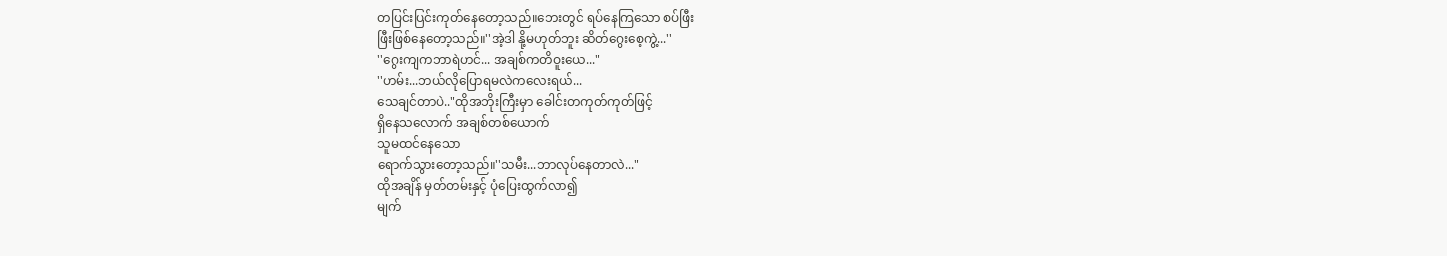တပြင်းပြင်းကုတ်နေတော့သည်။ဘေးတွင် ရပ်နေကြသော စပ်ဖြီး
ဖြီးဖြစ်နေတော့သည်။''အဲ့ဒါ နို့မဟုတ်ဘူး ဆိတ်ဂွေးစေ့ကွဲ့...''
''ဂွေးကျကဘာရဲဟင်... အချစ်ကတိဝူးယေ..."
''ဟမ်း...ဘယ်လိုပြောရမလဲကလေးရယ်...
သေချင်တာပဲ.."ထိုအဘိုးကြီးမှာ ခေါင်းတကုတ်ကုတ်ဖြင့်
ရှိနေသလောက် အချစ်တစ်ယောက်
သူမထင်နေသော
ရောက်သွားတော့သည်။''သမီး...ဘာလုပ်နေတာလဲ..."
ထိုအချိန် မှတ်တမ်းနှင့် ပုံပြေးထွက်လာ၍
မျက်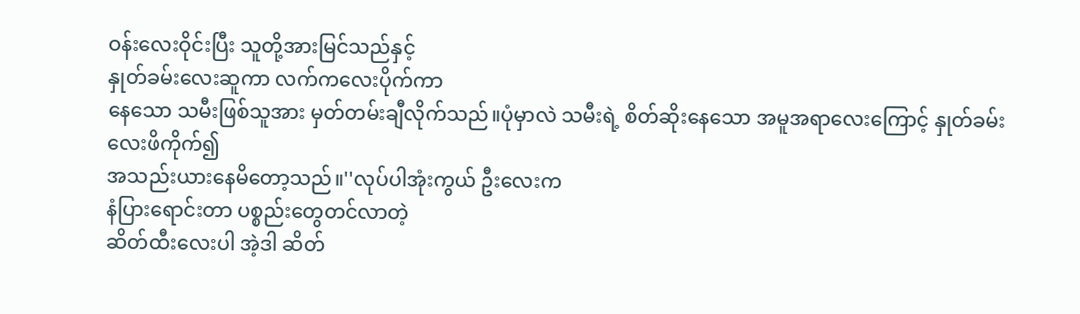ဝန်းလေးဝိုင်းပြီး သူတို့အားမြင်သည်နှင့်
နှုတ်ခမ်းလေးဆူကာ လက်ကလေးပိုက်ကာ
နေသော သမီးဖြစ်သူအား မှတ်တမ်းချီလိုက်သည်။ပုံမှာလဲ သမီးရဲ့ စိတ်ဆိုးနေသော အမူအရာလေးကြောင့် နှုတ်ခမ်းလေးဖိကိုက်၍
အသည်းယားနေမိတော့သည်။''လုပ်ပါအုံးကွယ် ဦးလေးက
နံပြားရောင်းတာ ပစ္စည်းတွေတင်လာတဲ့
ဆိတ်ထီးလေးပါ အဲ့ဒါ ဆိတ်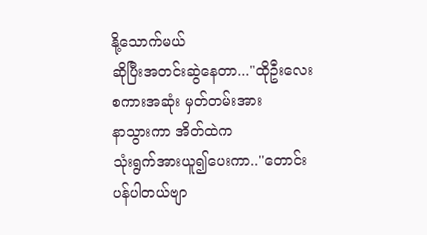နို့သောက်မယ်
ဆိုပြီးအတင်းဆွဲနေတာ..."ထိုဦးလေးစကားအဆုံး မှတ်တမ်းအား
နာသွားကာ အိတ်ထဲက
သုံးရွက်အားယူ၍ပေးကာ..''တောင်းပန်ပါတယ်ဗျာ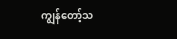ကျွန်တော့်သ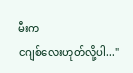မီးက
ငဂျစ်လေးဟုတ်လို့ပါ..."